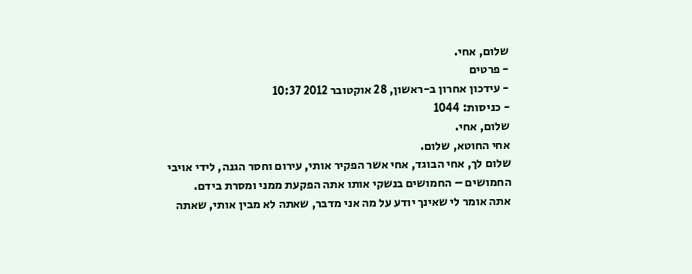שלום, אחי.
- פרטים
- עידכון אחרון ב-ראשון, 28 אוקטובר 2012 10:37
- כניסות: 1044
שלום, אחי.
אחי החוטא, שלום.
שלום לך, אחי הבוגד, אחי אשר הפקיר אותי, עירום וחסר הגנה, לידי אויבי החמושים – החמושים בנשקי אותו אתה הפקעת ממני ומסרת בידם.
אתה אומר לי שאינך יודע על מה אני מדבר, שאתה לא מבין אותי, שאתה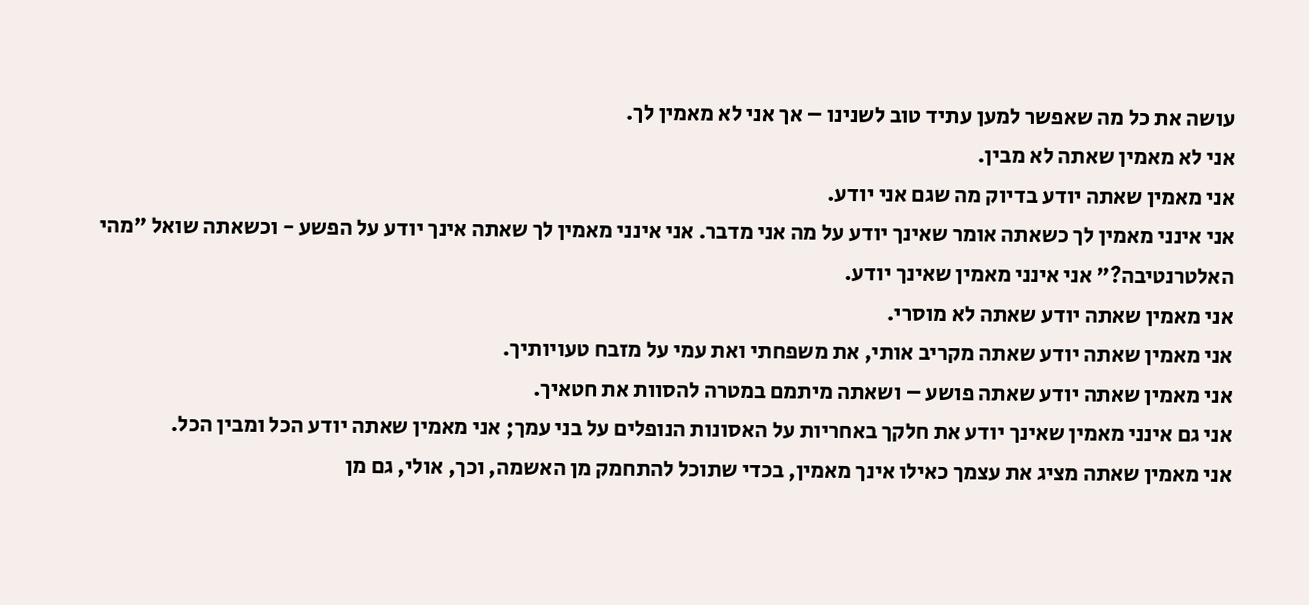עושה את כל מה שאפשר למען עתיד טוב לשנינו – אך אני לא מאמין לך.
אני לא מאמין שאתה לא מבין.
אני מאמין שאתה יודע בדיוק מה שגם אני יודע.
אני אינני מאמין לך כשאתה אומר שאינך יודע על מה אני מדבר. אני אינני מאמין לך שאתה אינך יודע על הפשע - וכשאתה שואל "מהי האלטרנטיבה?" אני אינני מאמין שאינך יודע.
אני מאמין שאתה יודע שאתה לא מוסרי.
אני מאמין שאתה יודע שאתה מקריב אותי, את משפחתי ואת עמי על מזבח טעויותיך.
אני מאמין שאתה יודע שאתה פושע – ושאתה מיתמם במטרה להסוות את חטאיך.
אני גם אינני מאמין שאינך יודע את חלקך באחריות על האסונות הנופלים על בני עמך; אני מאמין שאתה יודע הכל ומבין הכל.
אני מאמין שאתה מציג את עצמך כאילו אינך מאמין, בכדי שתוכל להתחמק מן האשמה, וכך, אולי, גם מן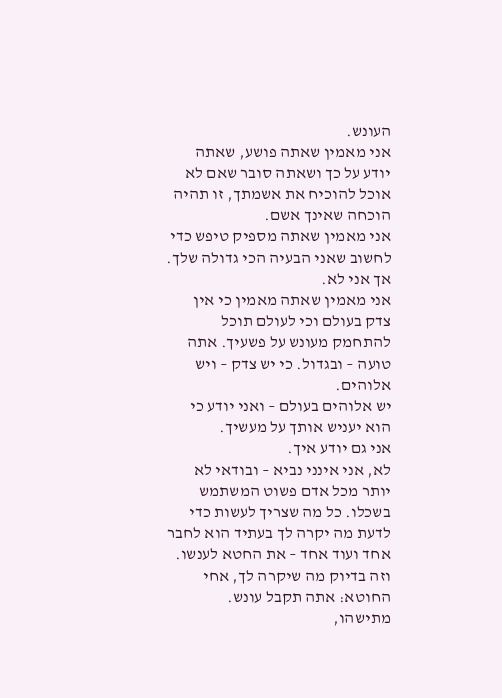העונש.
אני מאמין שאתה פושע, שאתה יודע על כך ושאתה סובר שאם לא אוכל להוכיח את אשמתך, זו תהיה הוכחה שאינך אשם.
אני מאמין שאתה מספיק טיפש כדי לחשוב שאני הבעיה הכי גדולה שלך. אך אני לא.
אני מאמין שאתה מאמין כי אין צדק בעולם וכי לעולם תוכל להתחמק מעונש על פשעיך. אתה טועה – ובגדול. כי יש צדק – ויש אלוהים.
יש אלוהים בעולם – ואני יודע כי הוא יעניש אותך על מעשיך.
אני גם יודע איך.
לא, אני אינני נביא – ובודאי לא יותר מכל אדם פשוט המשתמש בשכלו. כל מה שצריך לעשות כדי לדעת מה יקרה לך בעתיד הוא לחבר אחד ועוד אחד – את החטא לענשו.
וזה בדיוק מה שיקרה לך, אחי החוטא: אתה תקבל עונש.
מתישהו,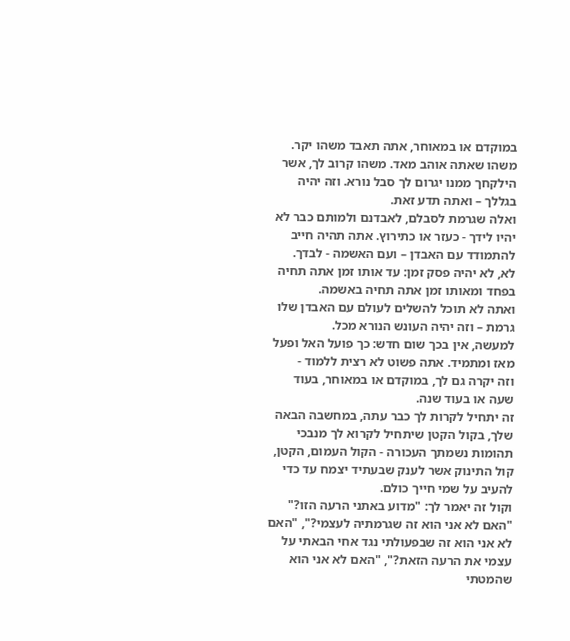במוקדם או במאוחר, אתה תאבד משהו יקר. משהו שאתה אוהב מאד. משהו קרוב לך, אשר הילקחך ממנו יגרום לך סבל נורא. וזה יהיה בגללך – ואתה תדע זאת.
ואלה שגרמת לסבלם, לאבדנם ולמותם כבר לא יהיו לידך - כעזר או כתירוץ. אתה תהיה חייב להתמודד עם האבדן – ועם האשמה - לבדך.
לא, לא יהיה פסק זמן: עד אותו זמן אתה תחיה בפחד ומאותו זמן אתה תחיה באשמה.
ואתה לא תוכל להשלים לעולם עם האבדן שלו גרמת – וזה יהיה העונש הנורא מכל.
למעשה, אין בכך שום חדש: כך פועל האל ופעל מאז ומתמיד. אתה פשוט לא רצית ללמוד -
וזה יקרה גם לך, במוקדם או במאוחר, בעוד שעה או בעוד שנה.
זה יתחיל לקרות לך כבר עתה, במחשבה הבאה שלך, בקול הקטן שיתחיל לקרוא לך מנבכי תהומות נשמתך העכורה - הקול העמום, הקטן, קול התינוק אשר לענק שבעתיד יצמח עד כדי להעיב על שמי חייך כולם.
וקול זה יאמר לך: "מדוע באתני הרעה הזו?" "האם לא אני הוא זה שגרמתיה לעצמי?", "האם לא אני הוא זה שבפעולתי נגד אחי הבאתי על עצמי את הרעה הזאת?", "האם לא אני הוא שהמטתי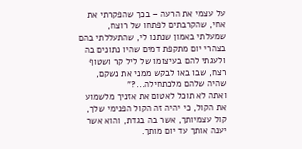על עצמי את הרעה – בכך שהפקרתי את אחי, שהקרבתים לפתחו של רוצח, שמעלתי באמון שנתנו לי, שהתעללתי בהם בצהרי יום מתקפת דמים שהיו נתונים בה ולעגתי להם בעיצומו של ליל קר ושטוף רצח, שבו באו לבקש ממני את נשקם, שהיה שלהם מלכתחילה...?"
ואתה לא תוכל לאטום את אזניך מלשמוע את הקול, כי יהיה זה הקול הפנימי שלך, קול עצמיותך, אשר בה בגדת, והוא אשר יענה אותך עד יום מותך.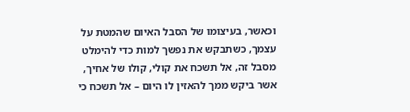וכאשר, בעיצומו של הסבל האיום שהמטת על עצמך, כשתבקש את נפשך למות כדי להימלט מסבל זה, אל תשכח את קולי, קולו של אחיך, אשר ביקש ממך להאזין לו היום – אל תשכח כי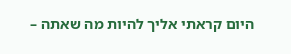היום קראתי אליך להיות מה שאתה –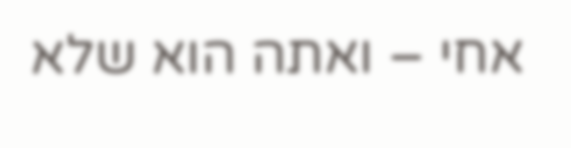אחי – ואתה הוא שלא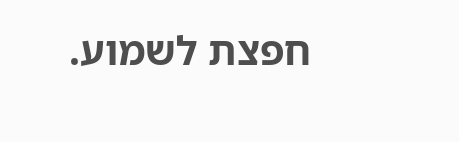חפצת לשמוע.